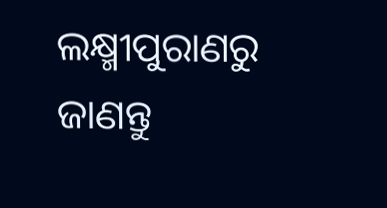ଲକ୍ଷ୍ମୀପୁରାଣରୁ ଜାଣନ୍ତୁ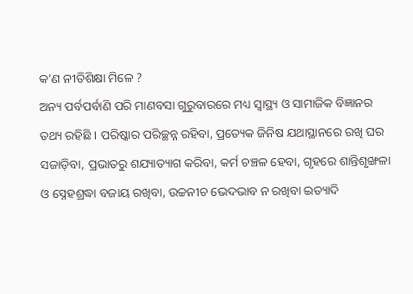କ'ଣ ନୀତିଶିକ୍ଷା ମିଳେ ?
ଅନ୍ୟ ପର୍ବପର୍ବାଣି ପରି ମାଣବସା ଗୁରୁବାରରେ ମଧ୍ୟ ସ୍ୱାସ୍ଥ୍ୟ ଓ ସାମାଜିକ ବିଜ୍ଞାନର ତଥ୍ୟ ରହିଛି । ପରିଷ୍କାର ପରିଚ୍ଛନ୍ନ ରହିବା, ପ୍ରତ୍ୟେକ ଜିନିଷ ଯଥାସ୍ଥାନରେ ରଖି ଘର ସଜାଡ଼ିବା, ପ୍ରଭାତରୁ ଶଯ୍ୟାତ୍ୟାଗ କରିବା, କର୍ମ ଚଞ୍ଚଳ ହେବା, ଗୃହରେ ଶାନ୍ତିଶୃଙ୍ଖଳା ଓ ସ୍ନେହଶ୍ରଦ୍ଧା ବଜାୟ ରଖିବା, ଉଚ୍ଚନୀଚ ଭେଦଭାବ ନ ରଖିବା ଇତ୍ୟାଦି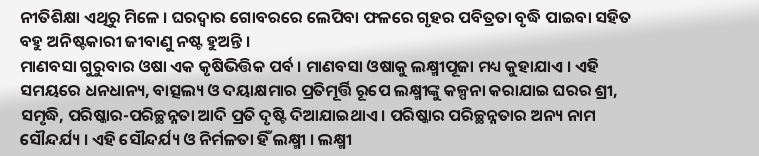ନୀତିଶିକ୍ଷା ଏଥିରୁ ମିଳେ । ଘରଦ୍ୱାର ଗୋବରରେ ଲେପିବା ଫଳରେ ଗୃହର ପବିତ୍ରତା ବୃଦ୍ଧି ପାଇବା ସହିତ ବହୁ ଅନିଷ୍ଟକାରୀ ଜୀବାଣୁ ନଷ୍ଟ ହୁଅନ୍ତି ।
ମାଣବସା ଗୁରୁବାର ଓଷା ଏକ କୃଷିଭିତ୍ତିକ ପର୍ବ । ମାଣବସା ଓଷାକୁ ଲକ୍ଷ୍ମୀପୂଜା ମଧ୍ୟ କୁହାଯାଏ । ଏହି ସମୟରେ ଧନଧାନ୍ୟ, ବାତ୍ସଲ୍ୟ ଓ ଦୟାକ୍ଷମାର ପ୍ରତିମୂର୍ତ୍ତି ରୂପେ ଲକ୍ଷ୍ମୀଙ୍କୁ କଳ୍ପନା କରାଯାଇ ଘରର ଶ୍ରୀ, ସମୃଦ୍ଧି, ପରିଷ୍କାର-ପରିଚ୍ଛନ୍ନତା ଆଦି ପ୍ରତି ଦୃଷ୍ଟି ଦିଆଯାଇଥାଏ । ପରିଷ୍କାର ପରିଚ୍ଛନ୍ନତାର ଅନ୍ୟ ନାମ ସୌନ୍ଦର୍ଯ୍ୟ । ଏହି ସୌନ୍ଦର୍ଯ୍ୟ ଓ ନିର୍ମଳତା ହିଁ ଲକ୍ଷ୍ମୀ । ଲକ୍ଷ୍ମୀ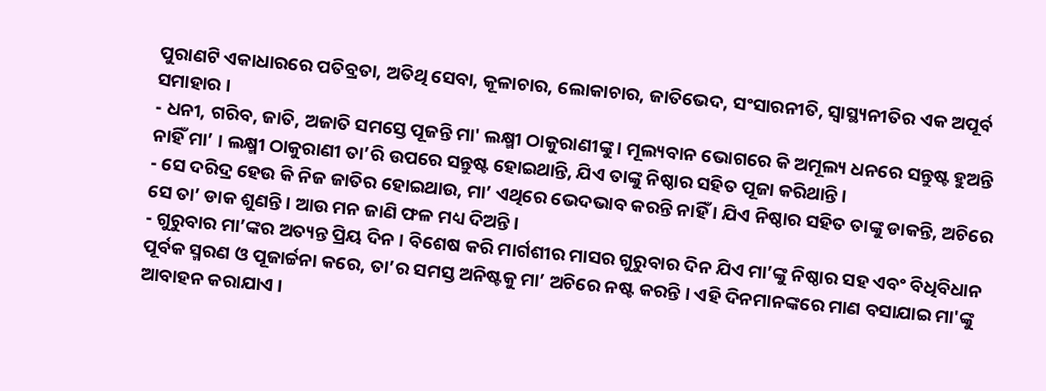ପୁରାଣଟି ଏକାଧାରରେ ପତିବ୍ରତା, ଅତିଥି ସେବା, କୂଳାଚାର, ଲୋକାଚାର, ଜାତିଭେଦ, ସଂସାରନୀତି, ସ୍ୱାସ୍ଥ୍ୟନୀତିର ଏକ ଅପୂର୍ବ ସମାହାର ।
- ଧନୀ, ଗରିବ, ଜାତି, ଅଜାତି ସମସ୍ତେ ପୂଜନ୍ତି ମା' ଲକ୍ଷ୍ମୀ ଠାକୁରାଣୀଙ୍କୁ । ମୂଲ୍ୟବାନ ଭୋଗରେ କି ଅମୂଲ୍ୟ ଧନରେ ସନ୍ତୁଷ୍ଟ ହୁଅନ୍ତି ନାହିଁ ମା’ । ଲକ୍ଷ୍ମୀ ଠାକୁରାଣୀ ତା’ରି ଉପରେ ସନ୍ତୁଷ୍ଟ ହୋଇଥାନ୍ତି, ଯିଏ ତାଙ୍କୁ ନିଷ୍ଠାର ସହିତ ପୂଜା କରିଥାନ୍ତି ।
- ସେ ଦରିଦ୍ର ହେଉ କି ନିଜ ଜାତିର ହୋଇଥାଉ, ମା’ ଏଥିରେ ଭେଦଭାବ କରନ୍ତି ନାହିଁ । ଯିଏ ନିଷ୍ଠାର ସହିତ ତାଙ୍କୁ ଡାକନ୍ତି, ଅଚିରେ ସେ ତା’ ଡାକ ଶୁଣନ୍ତି । ଆଉ ମନ ଜାଣି ଫଳ ମଧ୍ୟ ଦିଅନ୍ତି ।
- ଗୁରୁବାର ମା’ଙ୍କର ଅତ୍ୟନ୍ତ ପ୍ରିୟ ଦିନ । ବିଶେଷ କରି ମାର୍ଗଶୀର ମାସର ଗୁରୁବାର ଦିନ ଯିଏ ମା’ଙ୍କୁ ନିଷ୍ଠାର ସହ ଏବଂ ବିଧିବିଧାନ ପୂର୍ବକ ସ୍ମରଣ ଓ ପୂଜାର୍ଚ୍ଚନା କରେ, ତା’ର ସମସ୍ତ ଅନିଷ୍ଟକୁ ମା’ ଅଚିରେ ନଷ୍ଟ କରନ୍ତି । ଏହି ଦିନମାନଙ୍କରେ ମାଣ ବସାଯାଇ ମା'ଙ୍କୁ ଆବାହନ କରାଯାଏ ।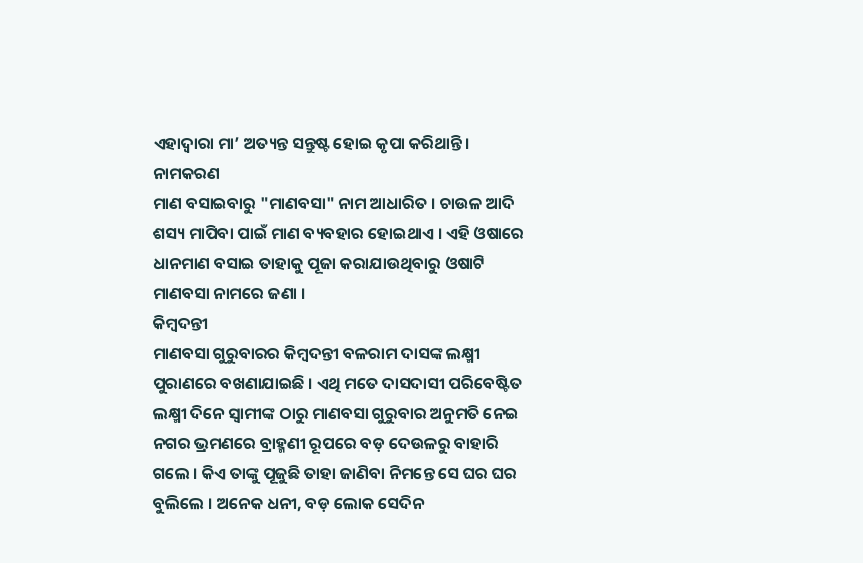ଏହାଦ୍ୱାରା ମା’ ଅତ୍ୟନ୍ତ ସନ୍ତୁଷ୍ଟ ହୋଇ କୃପା କରିଥାନ୍ତି।
ନାମକରଣ
ମାଣ ବସାଇବାରୁ "ମାଣବସା" ନାମ ଆଧାରିତ । ଚାଉଳ ଆଦି ଶସ୍ୟ ମାପିବା ପାଇଁ ମାଣ ବ୍ୟବହାର ହୋଇଥାଏ । ଏହି ଓଷାରେ ଧାନମାଣ ବସାଇ ତାହାକୁ ପୂଜା କରାଯାଉଥିବାରୁ ଓଷାଟି ମାଣବସା ନାମରେ ଜଣା ।
କିମ୍ବଦନ୍ତୀ
ମାଣବସା ଗୁରୁବାରର କିମ୍ବଦନ୍ତୀ ବଳରାମ ଦାସଙ୍କ ଲକ୍ଷ୍ମୀ ପୁରାଣରେ ବଖଣାଯାଇଛି । ଏଥି ମତେ ଦାସଦାସୀ ପରିବେଷ୍ଟିତ ଲକ୍ଷ୍ମୀ ଦିନେ ସ୍ୱାମୀଙ୍କ ଠାରୁ ମାଣବସା ଗୁରୁବାର ଅନୁମତି ନେଇ ନଗର ଭ୍ରମଣରେ ବ୍ରାହ୍ମଣୀ ରୂପରେ ବଡ଼ ଦେଉଳରୁ ବାହାରି ଗଲେ । କିଏ ତାଙ୍କୁ ପୂଜୁଛି ତାହା ଜାଣିବା ନିମନ୍ତେ ସେ ଘର ଘର ବୁଲିଲେ । ଅନେକ ଧନୀ, ବଡ଼ ଲୋକ ସେଦିନ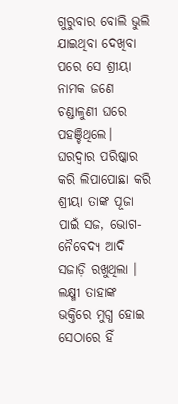ଗୁରୁବାର ବୋଲି ଭୁଲି ଯାଇଥିବା ଦେଖିବା ପରେ ସେ ଶ୍ରୀୟା ନାମକ ଜଣେ ଚଣ୍ଡାଳୁଣୀ ଘରେ ପହଞ୍ଚିଥିଲେ। ଘରଦ୍ୱାର ପରିଷ୍କାର କରି ଲିପାପୋଛା କରି ଶ୍ରୀୟା ତାଙ୍କ ପୂଜା ପାଇଁ ସଜ, ଭୋଗ-ନୈବେଦ୍ୟ ଆଦି ସଜାଡ଼ି ରଖୁଥିଲା । ଲକ୍ଷ୍ମୀ ତାହାଙ୍କ ଭକ୍ତିରେ ମୁଗ୍ଧ ହୋଇ ସେଠାରେ ହିଁ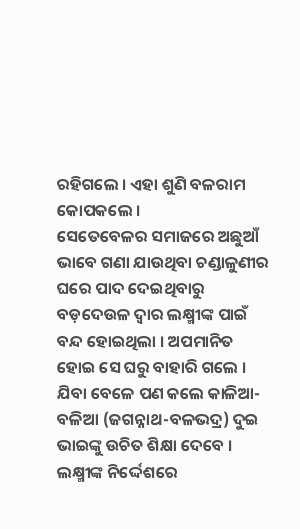ରହିଗଲେ । ଏହା ଶୁଣି ବଳରାମ କୋପକଲେ ।
ସେତେବେଳର ସମାଜରେ ଅଛୁଆଁ ଭାବେ ଗଣା ଯାଉଥିବା ଚଣ୍ଡାଳୁଣୀର ଘରେ ପାଦ ଦେଇଥିବାରୁ ବଡ଼ଦେଉଳ ଦ୍ୱାର ଲକ୍ଷ୍ମୀଙ୍କ ପାଇଁ ବନ୍ଦ ହୋଇଥିଲା । ଅପମାନିତ ହୋଇ ସେ ଘରୁ ବାହାରି ଗଲେ । ଯିବା ବେଳେ ପଣ କଲେ କାଳିଆ-ବଳିଆ (ଜଗନ୍ନାଥ-ବଳଭଦ୍ର) ଦୁଇ ଭାଇଙ୍କୁ ଉଚିତ ଶିକ୍ଷା ଦେବେ । ଲକ୍ଷ୍ମୀଙ୍କ ନିର୍ଦ୍ଦେଶରେ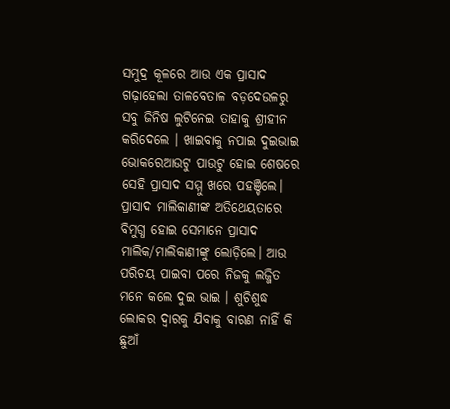ସମୁଦ୍ର କୂଳରେ ଆଉ ଏକ ପ୍ରାସାଦ ଗଢ଼ାହେଲା ତାଳବେତାଳ ବଡ଼ଦେଉଳରୁ ସବୁ ଜିନିଷ ଲୁଟିନେଇ ତାହାକୁ ଶ୍ରୀହୀନ କରିଦେଲେ । ଖାଇବାକୁ ନପାଇ ଦୁଇଭାଇ ଭୋକରେଆଉଟୁ ପାଉଟୁ ହୋଇ ଶେଷରେ ସେହି ପ୍ରାସାଦ ସମ୍ମୁ ଖରେ ପହଞ୍ଚିଲେ। ପ୍ରାସାଦ ମାଲିକାଣୀଙ୍କ ଅତିଥେୟତାରେ ବିମୁଗ୍ଧ ହୋଇ ସେମାନେ ପ୍ରାସାଦ ମାଲିକ/ମାଲିକାଣୀଙ୍କୁ ଲୋଡ଼ିଲେ। ଆଉ ପରିଚୟ ପାଇବା ପରେ ନିଜକୁ ଲଜ୍ଜିତ ମନେ କଲେ ଦୁଇ ଭାଇ । ଶୁଚିଶୁଦ୍ଧ ଲୋକର ଦ୍ୱାରକୁ ଯିବାକୁ ବାରଣ ନାହିଁ କି ଛୁଆଁ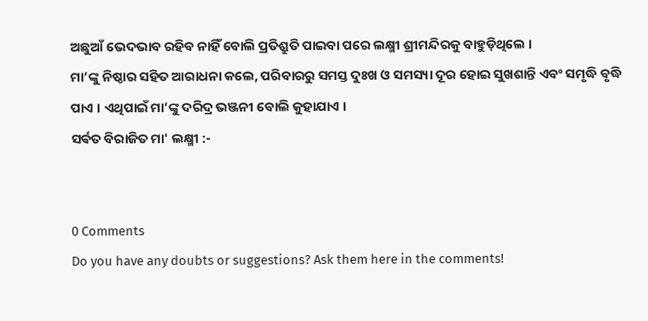ଅଛୁଆଁ ଭେଦଭାବ ରହିବ ନାହିଁ ବୋଲି ପ୍ରତିଶ୍ରୁତି ପାଇବା ପରେ ଲକ୍ଷ୍ମୀ ଶ୍ରୀମନ୍ଦିରକୁ ବାହୁଡ଼ିଥିଲେ ।
ମା’ଙ୍କୁ ନିଷ୍ଠାର ସହିତ ଆରାଧନା କଲେ, ପରିବାରରୁ ସମସ୍ତ ଦୁଃଖ ଓ ସମସ୍ୟା ଦୂର ହୋଇ ସୁଖଶାନ୍ତି ଏବଂ ସମୃଦ୍ଧି ବୃଦ୍ଧି ପାଏ । ଏଥିପାଇଁ ମା’ଙ୍କୁ ଦରିଦ୍ର ଭଞ୍ଜନୀ ବୋଲି କୁହାଯାଏ ।
ସର୍ଵତ ବିରାଜିତ ମା' ଲକ୍ଷ୍ମୀ :-


0 Comments
Do you have any doubts or suggestions? Ask them here in the comments!